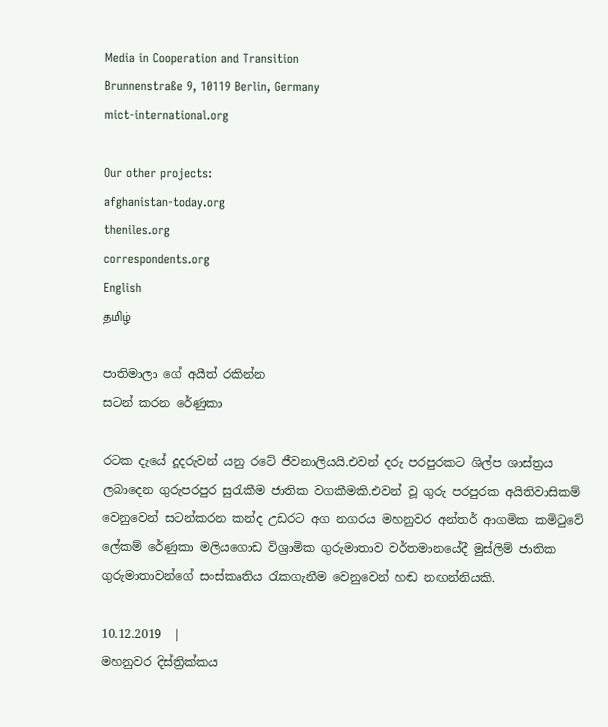Media in Cooperation and Transition
Brunnenstraße 9, 10119 Berlin, Germany
mict-international.org

Our other projects:
afghanistan-today.org
theniles.org
correspondents.org
English
தமிழ்

පාතිමාලා ගේ අයීත් රකින්න
සටන් කරන රේණුකා

රටක දැයේ දූදරුවන් යනු රටේ ජීවනාලියයි.එවන් දරු පරපුරකට ශිල්ප ශාස්ත්‍රය ලබාදෙන ගුරුපරපුර සුරැකීම ජාතික වගකීමකි.එවන් වූ ගුරු පරපුරක අයිතිවාසිකම් වෙනුවෙන් සටන්කරන කන්ද උඩරට අග නගරය මහනුවර අන්තර් ආගමික කමිටුවේ ලේකම් රේණුකා මලියගොඩ විශ්‍රාමික ගුරුමාතාව වර්තමානයේදී මුස්ලිම් ජාතික ගුරුමාතාවන්ගේ සංස්කෘතිය රැකගැනීම වෙනුවෙන් හඬ නඟන්නියකි.

10.12.2019  |
මහනුවර දිස්ත්‍රික්කය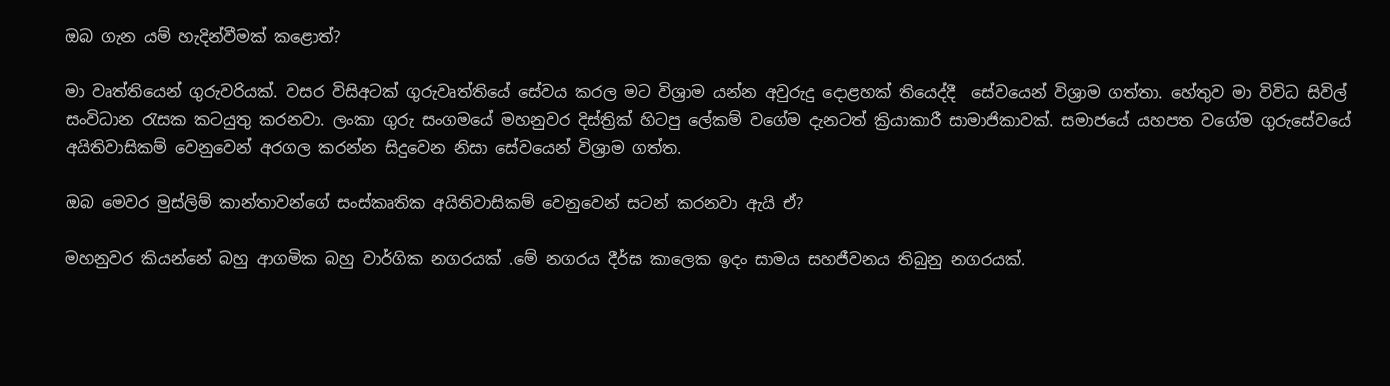ඔබ ගැන යම් හැදින්වීමක් කළොත්?

මා වෘත්තියෙන් ගුරුවරියක්. වසර විසිඅටක් ගුරුවෘත්තියේ සේවය කරල මට විශ්‍රාම යන්න අවුරුදු දොළහක් තියෙද්දී  සේවයෙන් විශ්‍රාම ගත්තා. හේතුව මා විවිධ සිවිල් සංවිධාන රැසක කටයුතු කරනවා. ලංකා ගුරු සංගමයේ මහනුවර දිස්ත්‍රික් හිටපු ලේකම් වගේම දැනටත් ක්‍රියාකාරී සාමාජිකාවක්. සමාජයේ යහපත වගේම ගුරුසේවයේ අයිතිවාසිකම් වෙනුවෙන් අරගල කරන්න සිදුවෙන නිසා සේවයෙන් විශ්‍රාම ගත්ත.

ඔබ මෙවර මුස්ලිම් කාන්තාවන්ගේ සංස්කෘතික අයිතිවාසිකම් වෙනුවෙන් සටන් කරනවා ඇයි ඒ?

මහනුවර කියන්නේ බහු ආගමික බහු වාර්ගික නගරයක් .මේ නගරය දීර්ඝ කාලෙක ඉදං සාමය සහජීවනය තිබුනු නගරයක්.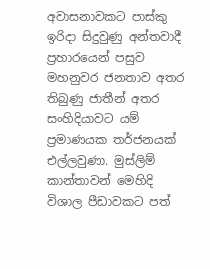අවාසනාවකට පාස්කු ඉරිදා සිදුවුණු අන්තවාදී ප්‍රහාරයෙන් පසුව මහනුවර ජනතාව අතර තිබුණු ජාතීන් අතර සංහිදියාවට යම් ප්‍රමාණයක තර්ජනයක් එල්ලවුණා. මුස්ලිම් කාන්තාවන් මෙහිදි විශාල පීඩාවකට පත්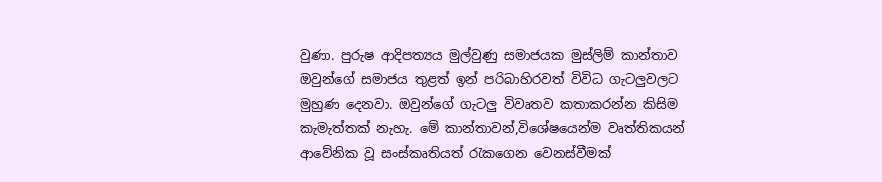වුණා. පුරුෂ ආදිපත්‍යය මුල්වුණු සමාජයක මුස්ලිම් කාන්තාව ඔවුන්ගේ සමාජය තුළත් ඉන් පරිබාහිරවත් විවිධ ගැටලුවලට මුහුණ දෙනවා. ඔවුන්ගේ ගැටලු විවෘතව කතාකරන්න කිසිම කැමැත්තක් නැහැ. මේ කාන්තාවන්,විශේෂයෙන්ම වෘත්තිකයන් ආවේනික වූ සංස්කෘතියත් රැකගෙන වෙනස්වීමක්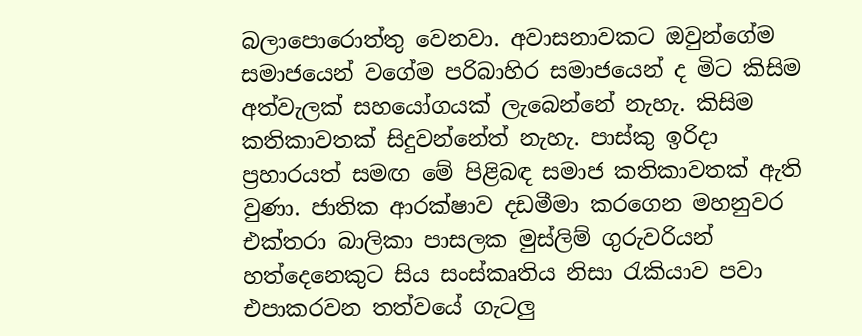බලාපොරොත්තු වෙනවා. අවාසනාවකට ඔවුන්ගේම සමාජයෙන් වගේම පරිබාහිර සමාජයෙන් ද මිට කිසිම අත්වැලක් සහයෝගයක් ලැබෙන්නේ නැහැ. කිසිම කතිකාවතක් සිදුවන්නේත් නැහැ. පාස්කු ඉරිදා ප්‍රහාරයත් සමඟ මේ පිළිබඳ සමාජ කතිකාවතක් ඇති වුණා. ජාතික ආරක්ෂාව දඩමීමා කරගෙන මහනුවර එක්තරා බාලිකා පාසලක මුස්ලිම් ගුරුවරියන් හත්දෙනෙකුට සිය සංස්කෘතිය නිසා රැකියාව පවා එපාකරවන තත්වයේ ගැටලු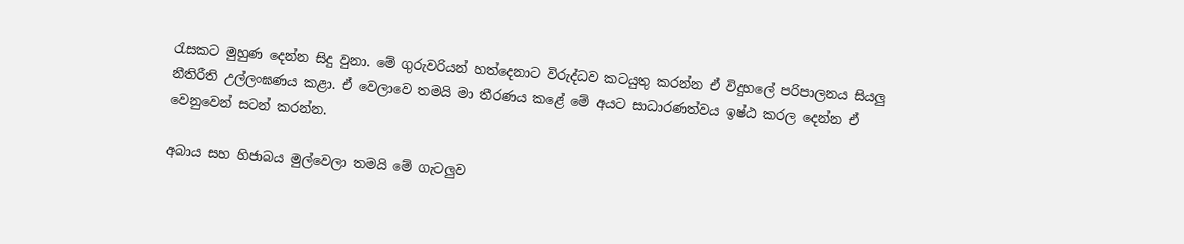රැසකට මුහුණ දෙන්න සිදු වුනා. මේ ගුරුවරියන් හත්දෙනාට විරුද්ධව කටයුතු කරන්න ඒ විදුහලේ පරිපාලනය සියලු නීතිරීති උල්ලංඝණය කළා. ඒ වෙලාවෙ තමයි මා තීරණය කළේ මේ අයට සාධාරණත්වය ඉෂ්ඨ කරල දෙන්න ඒ වෙනුවෙන් සටන් කරන්න.

අබාය සහ හිජාබය මුල්වෙලා තමයි මේ ගැටලුව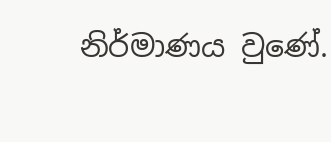නිර්මාණය වුණේ.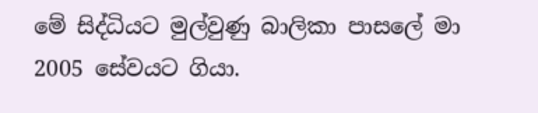මේ සිද්ධියට මුල්වුණු බාලිකා පාසලේ මා 2005 සේවයට ගියා.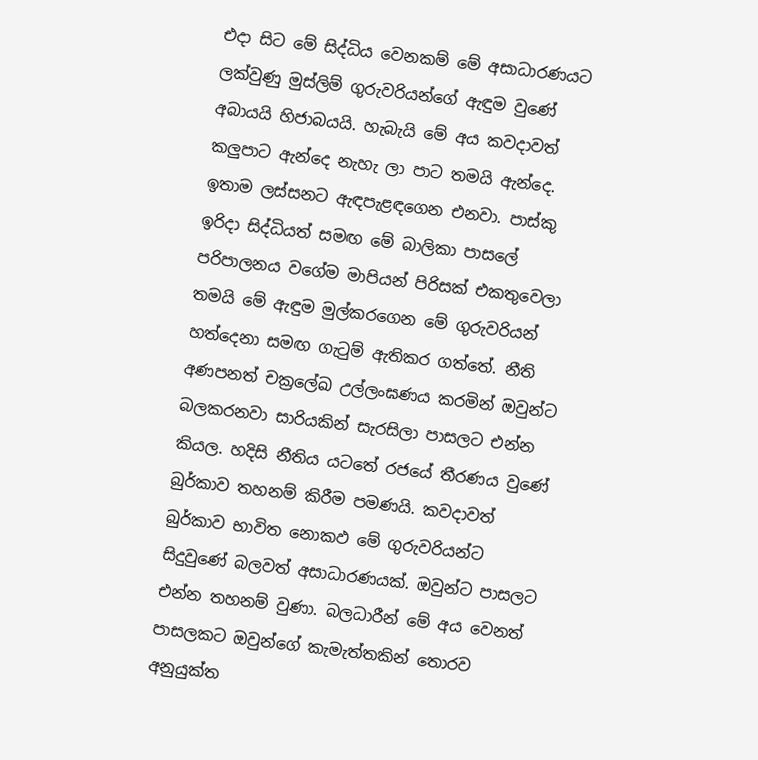එදා සිට මේ සිද්ධිය වෙනකම් මේ අසාධාරණයට ලක්වුණු මුස්ලිම් ගුරුවරියන්ගේ ඇඳුම වුණේ අබායයි හිජාබයයි. හැබැයි මේ අය කවදාවත් කලුපාට ඇන්දෙ නැහැ ලා පාට තමයි ඇන්දෙ. ඉතාම ලස්සනට ඇඳපැළඳගෙන එනවා. පාස්කු ඉරිදා සිද්ධියත් සමඟ මේ බාලිකා පාසලේ පරිපාලනය වගේම මාපියන් පිරිසක් එකතුවෙලා තමයි මේ ඇඳුම මුල්කරගෙන මේ ගුරුවරියන් හත්දෙනා සමඟ ගැටුම් ඇතිකර ගත්තේ. නීති අණපනත් චක්‍රලේඛ උල්ලංඝණය කරමින් ඔවුන්ට බලකරනවා සාරියකින් සැරසිලා පාසලට එන්න කියල. හදිසි නීතිය යටතේ රජයේ තීරණය වුණේ බුර්කාව තහනම් කිරීම පමණයි. කවදාවත් බුර්කාව භාවිත නොකඵ මේ ගුරුවරියන්ට සිදුවුණේ බලවත් අසාධාරණයක්. ඔවුන්ට පාසලට එන්න තහනම් වුණා. බලධාරීන් මේ අය වෙනත් පාසලකට ඔවුන්ගේ කැමැත්තකින් තොරව අනුයුක්ත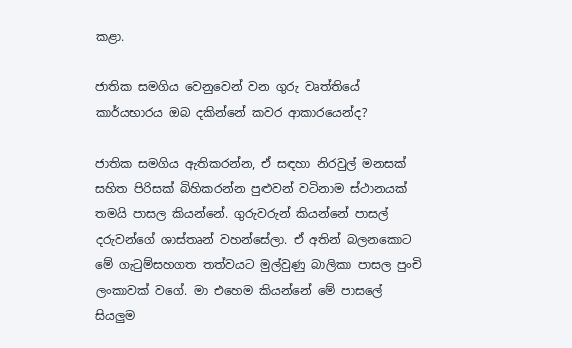කළා.

ජාතික සමගිය වෙනුවෙන් වන ගුරු වෘත්තියේ කාර්යභාරය ඔබ දකින්නේ කවර ආකාරයෙන්ද?

ජාතික සමගිය ඇතිකරන්න, ඒ සඳහා නිරවුල් මනසක් සහිත පිරිසක් බිහිකරන්න පුළුවන් වටිනාම ස්ථානයක් තමයි පාසල කියන්නේ. ගුරුවරුන් කියන්නේ පාසල් දරුවන්ගේ ශාස්තෘන් වහන්සේලා. ඒ අතින් බලනකොට මේ ගැටුම්සහගත තත්වයට මුල්වුණු බාලිකා පාසල පුංචි ලංකාවක් වගේ. මා එහෙම කියන්නේ මේ පාසලේ සියලුම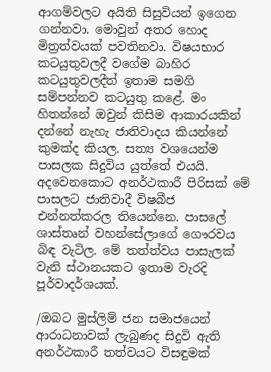ආගම්වලට අයිති සිසුවියන් ඉගෙන ගන්නවා. මොවුන් අතර හොද මිත්‍රත්වයක් පවතිනවා. විෂයභාර කටයුතුවලදී වගේම බාහිර කටයුතුවලදීත් ඉතාම සමගි සම්පන්නව කටයුතු කළේ. මං හිතන්නේ ඔවුන් කිසිම ආකාරයකින් දන්නේ නැහැ ජාතිවාදය කියන්නේ කුමක්ද කියල. සත්‍ය වශයෙන්ම පාසලක සිදුවිය යුත්තේ එයයි. අදවෙනකොට අනර්ථකාරී පිරිසක් මේ පාසලට ජාතිවාදී විෂබීජ එන්නත්කරල තියෙන්නෙ. පාසලේ ශාස්තෘන් වහන්සේලාගේ ගෞරවය බිඳ වැටිල. මේ තත්ත්වය පාසැලක් වැනි ස්ථානයකට ඉතාම වැරදි පූර්වාදර්ශයක්.

/ඔබට මුස්ලිම් ජන සමාජයෙන් ආරාධනාවක් ලැබුණද සිදුවි ඇති අනර්ථකාරී තත්වයට විසඳුමක්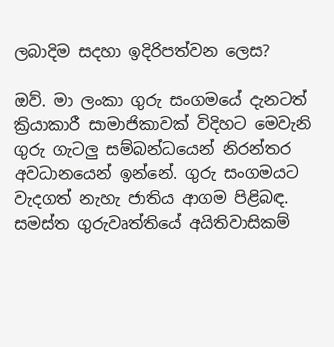ලබාදිම සදහා ඉදිරිපත්වන ලෙස?

ඔව්. මා ලංකා ගුරු සංගමයේ දැනටත් ක්‍රියාකාරී සාමාජිකාවක් විදිහට මෙවැනි ගුරු ගැටලු සම්බන්ධයෙන් නිරන්තර අවධානයෙන් ඉන්නේ. ගුරු සංගමයට වැදගත් නැහැ ජාතිය ආගම පිළිබඳ. සමස්ත ගුරුවෘත්තියේ අයිතිවාසිකම්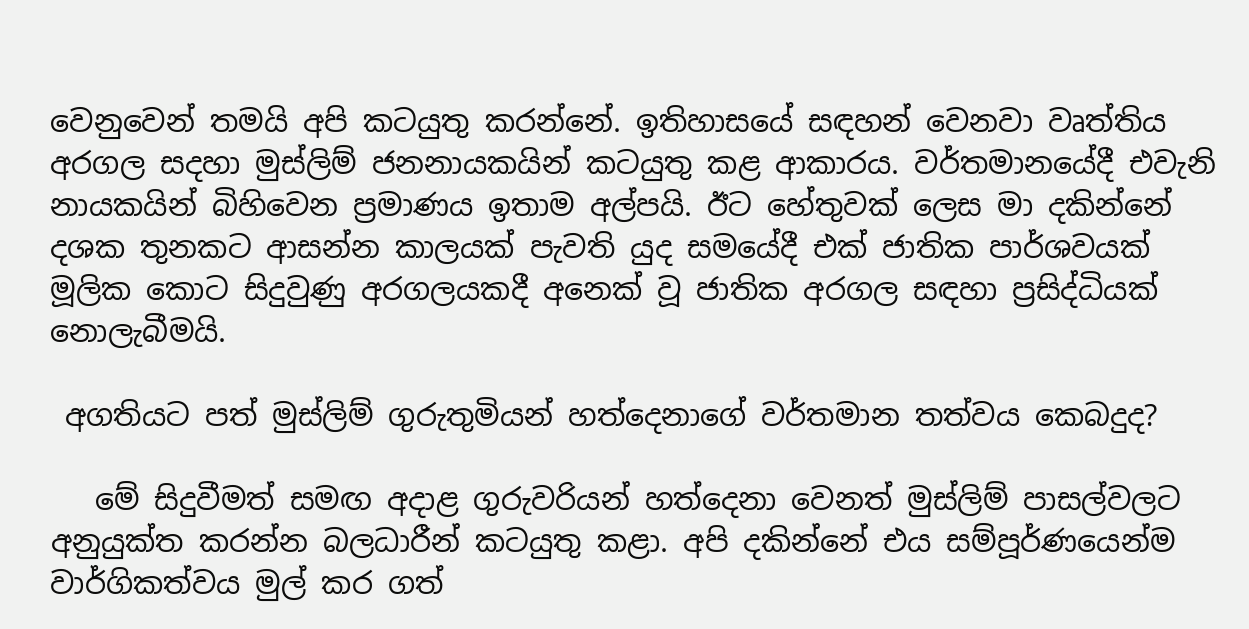වෙනුවෙන් තමයි අපි කටයුතු කරන්නේ. ඉතිහාසයේ සඳහන් වෙනවා වෘත්තිය අරගල සදහා මුස්ලිම් ජනනායකයින් කටයුතු කළ ආකාරය. වර්තමානයේදී එවැනි නායකයින් බිහිවෙන ප්‍රමාණය ඉතාම අල්පයි. ඊට හේතුවක් ලෙස මා දකින්නේ දශක තුනකට ආසන්න කාලයක් පැවති යුද සමයේදී එක් ජාතික පාර්ශවයක් මූලික කොට සිදුවුණු අරගලයකදී අනෙක් වූ ජාතික අරගල සඳහා ප්‍රසිද්ධියක් නොලැබීමයි.

 අගතියට පත් මුස්ලිම් ගුරුතුමියන් හත්දෙනාගේ වර්තමාන තත්වය කෙබදුද?

   මේ සිදුවීමත් සමඟ අදාළ ගුරුවරියන් හත්දෙනා වෙනත් මුස්ලිම් පාසල්වලට අනුයුක්ත කරන්න බලධාරීන් කටයුතු කළා. අපි දකින්නේ එය සම්පූර්ණයෙන්ම වාර්ගිකත්වය මුල් කර ගත්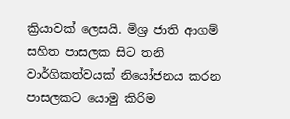ක්‍රියාවක් ලෙසයි. මිශ්‍ර ජාති ආගම් සහිත පාසලක සිට තනි වාර්ගිකත්වයක් නියෝජනය කරන පාසලකට යොමු කිරිම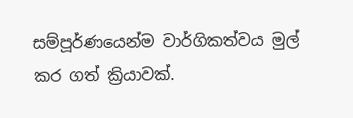සම්පූර්ණයෙන්ම වාර්ගිකත්වය මුල් කර ගත් ක්‍රියාවක්.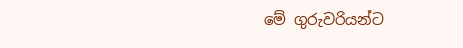මේ ගුරුවරියන්ට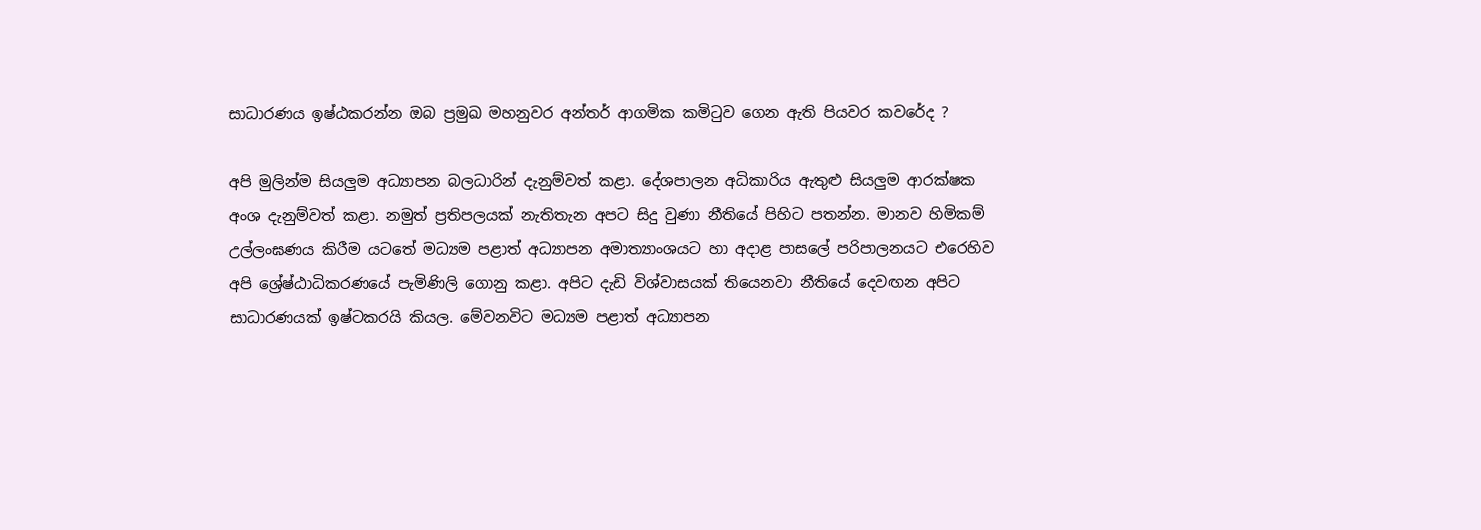සාධාරණය ඉෂ්ඨකරන්න ඔබ ප්‍රමුඛ මහනුවර අන්තර් ආගමික කමිටුව ගෙන ඇති පියවර කවරේද ?

අපි මුලින්ම සියලුම අධ්‍යාපන බලධාරින් දැනුම්වත් කළා. දේශපාලන අධිකාරිය ඇතුළු සියලුම ආරක්ෂක අංශ දැනුම්වත් කළා. නමුත් ප්‍රතිපලයක් නැතිතැන අපට සිදු වුණා නීතියේ පිහිට පතන්න. මානව හිමිකම් උල්ලංඝණය කිරීම යටතේ මධ්‍යම පළාත් අධ්‍යාපන අමාත්‍යාංශයට හා අදාළ පාසලේ පරිපාලනයට එරෙහිව අපි ශ්‍රේෂ්ඨාධිකරණයේ පැමිණිලි ගොනු කළා. අපිට දැඩි විශ්වාසයක් තියෙනවා නීතියේ දෙවඟන අපිට සාධාරණයක් ඉෂ්ටකරයි කියල. මේවනවිට මධ්‍යම පළාත් අධ්‍යාපන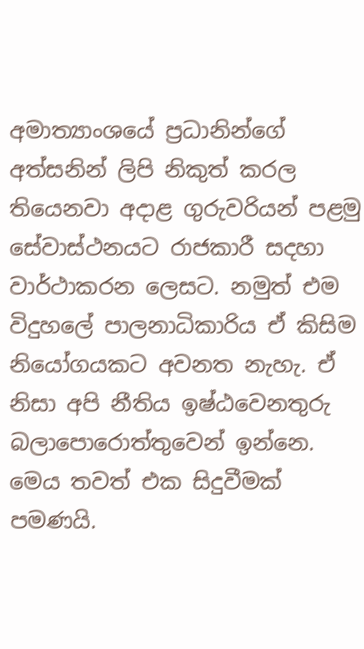අමාත්‍යාංශයේ ප්‍රධානින්ගේ අත්සනින් ලිපි නිකුත් කරල තියෙනවා අදාළ ගුරුවරියන් පළමු සේවාස්ථනයට රාජකාරී සදහා වාර්ථාකරන ලෙසට. නමුත් එම විදුහලේ පාලනාධිකාරිය ඒ කිසිම නියෝගයකට අවනත නැහැ. ඒ නිසා අපි නීතිය ඉෂ්ඨවෙනතුරු  බලාපොරොත්තුවෙන් ඉන්නෙ. මෙය තවත් එක සිදුවීමක් පමණයි.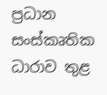ප්‍රධාන සංස්කෘතික ධාරාව තුළ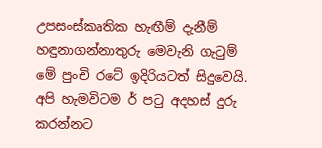උපසංස්කෘතික හැඟීම් දැනීම් හඳුනාගන්නාතුරු මෙවැනි ගැටුම් මේ පුංචි රටේ ඉදිරියටත් සිදුවෙයි. අපි හැමවිටම ර් පටු අදහස් දුරු කරන්නට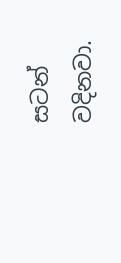සටන් වදිනවා.